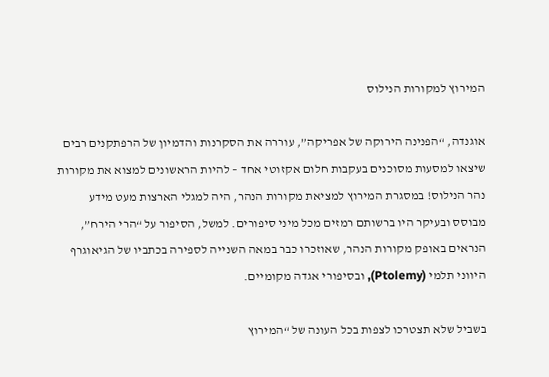המירוץ למקורות הנילוס

אוגנדה, “הפנינה הירוקה של אפריקה”, עוררה את הסקרנות והדמיון של הרפתקנים רבים שיצאו למסעות מסוכנים בעקבות חלום אקזוטי אחד – להיות הראשונים למצוא את מקורות נהר הנילוס! במסגרת המירוץ למציאת מקורות הנהר, היה למגלי הארצות מעט מידע מבוסס ובעיקר היו ברשותם רמזים מכל מיני סיפורים. למשל, הסיפור על “הרי הירח”, הנראים באופק מקורות הנהר, שאוזכרו כבר במאה השנייה לספירה בכתביו של הגיאוגרף היווני תלמי (Ptolemy), ובסיפורי אגדה מקומיים.

בשביל שלא תצטרכו לצפות בכל העונה של “המירוץ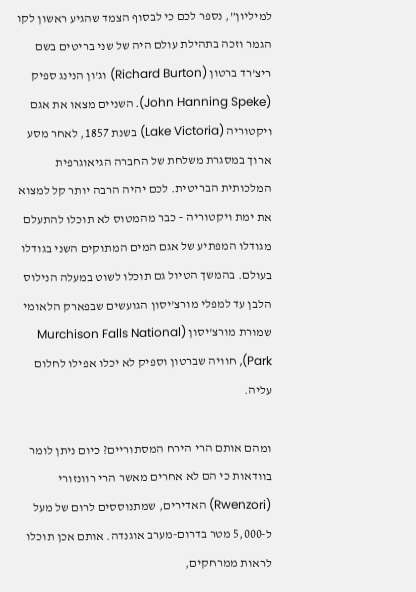למיליון”, נספר לכם כי לבסוף הצמד שהגיע ראשון לקו הגמר וזכה בתהילת עולם היה של שני בריטים בשם ריצ'רד ברטון (Richard Burton) וג'ון הנינג ספיק (John Hanning Speke). השניים מצאו את אגם ויקטוריה (Lake Victoria) בשנת 1857, לאחר מסע ארוך במסגרת משלחת של החברה הגיאוגרפית המלכותית הבריטית. לכם יהיה הרבה יותר קל למצוא את ימת ויקטוריה – כבר מהמטוס לא תוכלו להתעלם מגודלו המפתיע של אגם המים המתוקים השני בגודלו בעולם. בהמשך הטיול גם תוכלו לשוט במעלה הנילוס הלבן עד למפלי מורצ'יסון הגועשים שבפארק הלאומי שמורת מורצ'יסון (Murchison Falls National Park), חוויה שברטון וספיק לא יכלו אפילו לחלום עליה.

ומהם אותם הרי הירח המסתוריים? כיום ניתן לומר בוודאות כי הם לא אחרים מאשר הרי רוונזורי (Rwenzori) האדירים, שמתנוססים לרום של מעל ל-5,000 מטר בדרום-מערב אוגנדה. אותם אכן תוכלו לראות ממרחקים,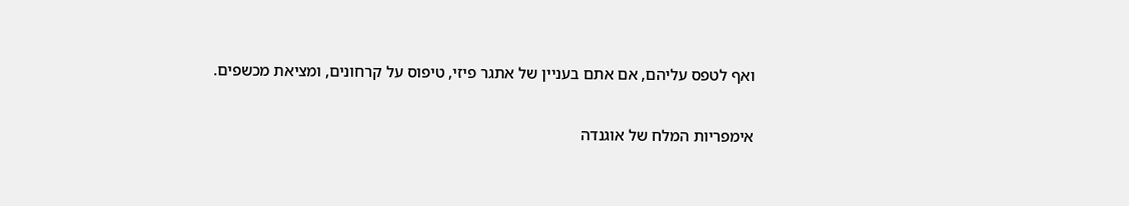ואף לטפס עליהם, אם אתם בעניין של אתגר פיזי, טיפוס על קרחונים, ומציאת מכשפים.

אימפריות המלח של אוגנדה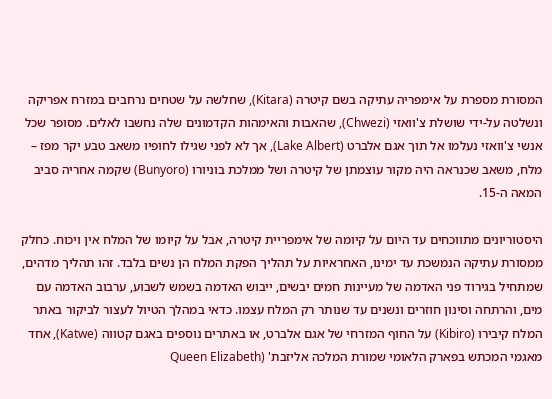המסורת מספרת על אימפריה עתיקה בשם קיטרה (Kitara), שחלשה על שטחים נרחבים במזרח אפריקה ונשלטה על-ידי שושלת צ'וואזי (Chwezi), שהאבות והאימהות הקדמונים שלה נחשבו לאלים. מסופר שכל אנשי צ'וואזי נעלמו אל תוך אגם אלברט (Lake Albert), אך לא לפני שגילו לחופיו משאב טבע יקר מפז – מלח, משאב שכנראה היה מקור עוצמתן של קיטרה ושל ממלכת בוניורו (Bunyoro) שקמה אחריה סביב המאה ה-15.

היסטוריונים מתווכחים עד היום על קיומה של אימפריית קיטרה, אבל על קיומו של המלח אין ויכוח. כחלק ממסורת עתיקה הנמשכת עד ימינו, האחראיות על תהליך הפקת המלח הן נשים בלבד. זהו תהליך מדהים, שמתחיל בגירוד פני האדמה של מעיינות חמים יבשים, ייבוש האדמה בשמש לשבוע, ערבוב האדמה עם מים, והרתחה וסינון חוזרים ונשנים עד שנותר רק המלח עצמו. כדאי במהלך הטיול לעצור לביקור באתר המלח קיבירו (Kibiro) על החוף המזרחי של אגם אלברט, או באתרים נוספים באגם קטווה (Katwe), אחד מאגמי המכתש בפארק הלאומי שמורת המלכה אליזבת' (Queen Elizabeth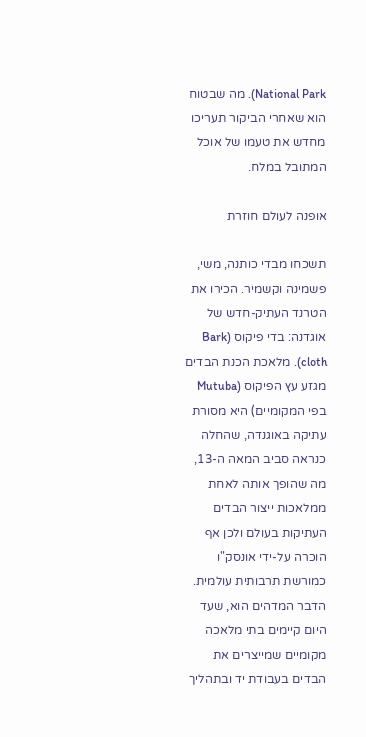National Park). מה שבטוח הוא שאחרי הביקור תעריכו מחדש את טעמו של אוכל המתובל במלח.

אופנה לעולם חוזרת

תשכחו מבדי כותנה, משי, פשמינה וקשמיר. הכירו את הטרנד העתיק-חדש של אוגדנה: בדי פיקוס (Bark cloth). מלאכת הכנת הבדים מגזע עץ הפיקוס (Mutuba בפי המקומיים) היא מסורת עתיקה באוגנדה, שהחלה כנראה סביב המאה ה-13, מה שהופך אותה לאחת ממלאכות ייצור הבדים העתיקות בעולם ולכן אף הוכרה על-ידי אונסק"ו כמורשת תרבותית עולמית. הדבר המדהים הוא, שעד היום קיימים בתי מלאכה מקומיים שמייצרים את הבדים בעבודת יד ובתהליך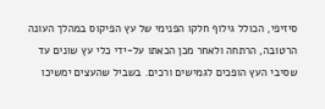סיזיפי, הכולל גילוף חלקו הפנימי של עץ הפיקוס במהלך העונה הרטובה, הרתחה ולאחר מכן הכאתו על-ידי כלי עץ שונים עד שסיבי העץ הופכים לגמישים ורכים. בשביל שהעצים ימשיכו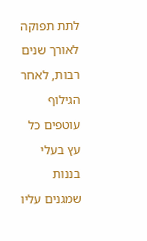לתת תפוקה לאורך שנים רבות, לאחר הגילוף עוטפים כל עץ בעלי בננות שמגנים עליו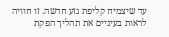עד שיצמיח קליפת גזע חדשה. זו חוויה לראות בעיניים את תהליך הפקת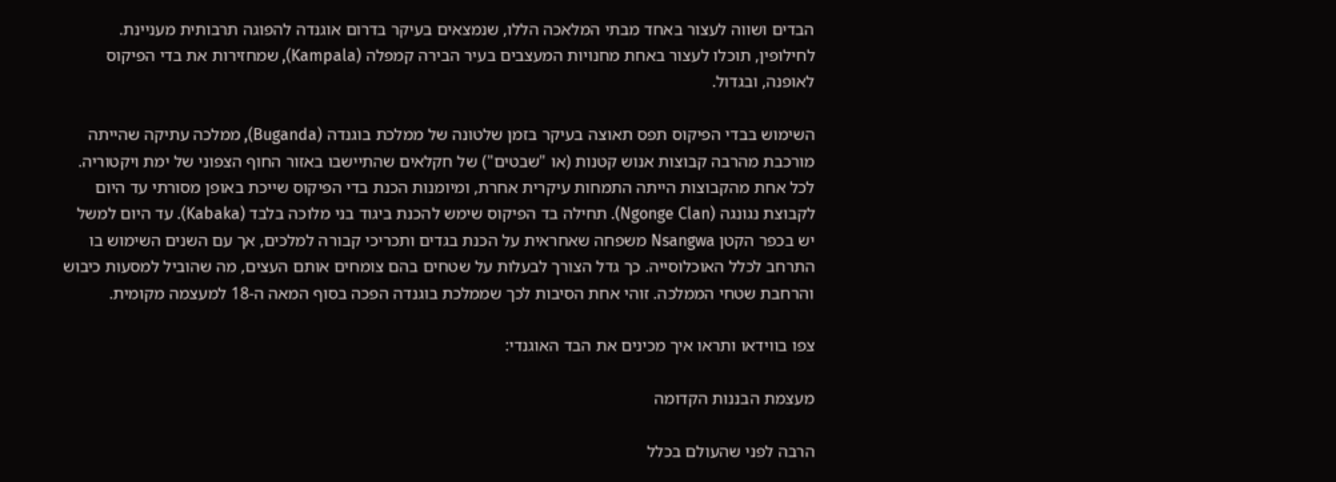הבדים ושווה לעצור באחד מבתי המלאכה הללו, שנמצאים בעיקר בדרום אוגנדה להפוגה תרבותית מעניינת. לחילופין, תוכלו לעצור באחת מחנויות המעצבים בעיר הבירה קמפלה (Kampala), שמחזירות את בדי הפיקוס לאופנה, ובגדול.

השימוש בבדי הפיקוס תפס תאוצה בעיקר בזמן שלטונה של ממלכת בוגנדה (Buganda), ממלכה עתיקה שהייתה מורכבת מהרבה קבוצות אנוש קטנות (או "שבטים") של חקלאים שהתיישבו באזור החוף הצפוני של ימת ויקטוריה. לכל אחת מהקבוצות הייתה התמחות עיקרית אחרת, ומיומנות הכנת בדי הפיקוס שייכת באופן מסורתי עד היום לקבוצת נגונגה (Ngonge Clan). תחילה בד הפיקוס שימש להכנת ביגוד בני מלוכה בלבד (Kabaka). עד היום למשל יש בכפר הקטן Nsangwa משפחה שאחראית על הכנת בגדים ותכריכי קבורה למלכים, אך עם השנים השימוש בו התרחב לכלל האוכלוסייה. כך גדל הצורך לבעלות על שטחים בהם צומחים אותם העצים, מה שהוביל למסעות כיבוש והרחבת שטחי הממלכה. זוהי אחת הסיבות לכך שממלכת בוגנדה הפכה בסוף המאה ה-18 למעצמה מקומית.

צפו בווידאו ותראו איך מכינים את הבד האוגנדי:

מעצמת הבננות הקדומה

הרבה לפני שהעולם בכלל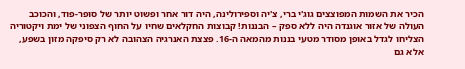הכיר את השמות המפוצצים גוג'י ברי, צ'יה וספירולינה, היה דור אחר ופשוט יותר של סופר-פוד, והכוכב העולה של אזור אוגנדה היה ללא ספק – הבננות! קבוצות החקלאים שחיו על החוף הצפוני של ימת ויקטוריה הצליחו לגדל באופן מסודר מטעי בננות מהמאה ה-16. פצצת האנרגיה הצהובה לא רק סיפקה מזון בשפע, אלא גם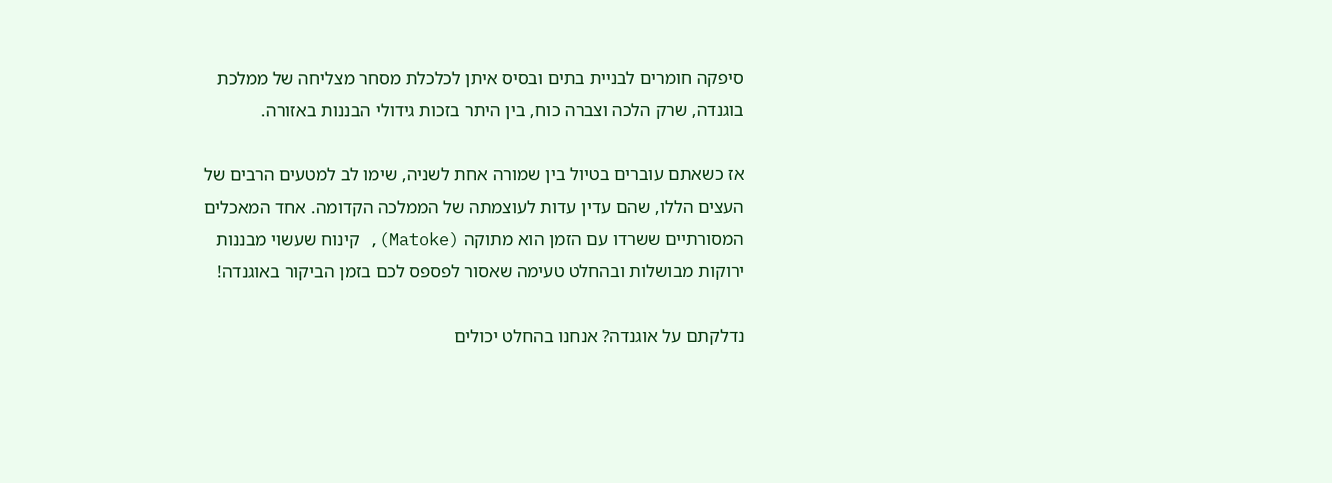סיפקה חומרים לבניית בתים ובסיס איתן לכלכלת מסחר מצליחה של ממלכת בוגנדה, שרק הלכה וצברה כוח, בין היתר בזכות גידולי הבננות באזורה.

אז כשאתם עוברים בטיול בין שמורה אחת לשניה, שימו לב למטעים הרבים של העצים הללו, שהם עדין עדות לעוצמתה של הממלכה הקדומה. אחד המאכלים המסורתיים ששרדו עם הזמן הוא מתוקה (Matoke), קינוח שעשוי מבננות ירוקות מבושלות ובהחלט טעימה שאסור לפספס לכם בזמן הביקור באוגנדה!

נדלקתם על אוגנדה? אנחנו בהחלט יכולים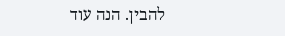להבין. הנה עוד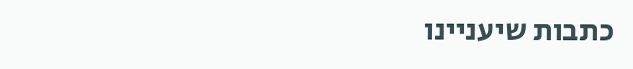כתבות שיעניינו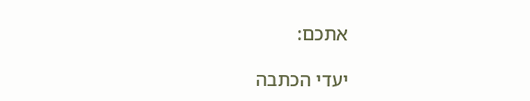אתכם:

יעדי הכתבה